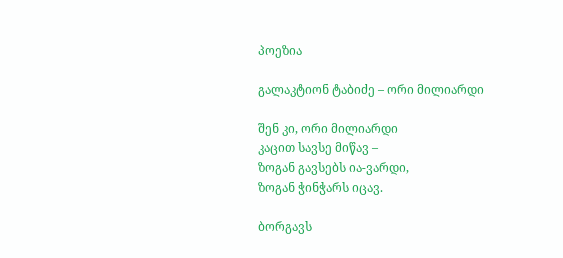პოეზია

გალაკტიონ ტაბიძე – ორი მილიარდი

შენ კი, ორი მილიარდი
კაცით სავსე მიწავ –
ზოგან გავსებს ია-ვარდი,
ზოგან ჭინჭარს იცავ.

ბორგავს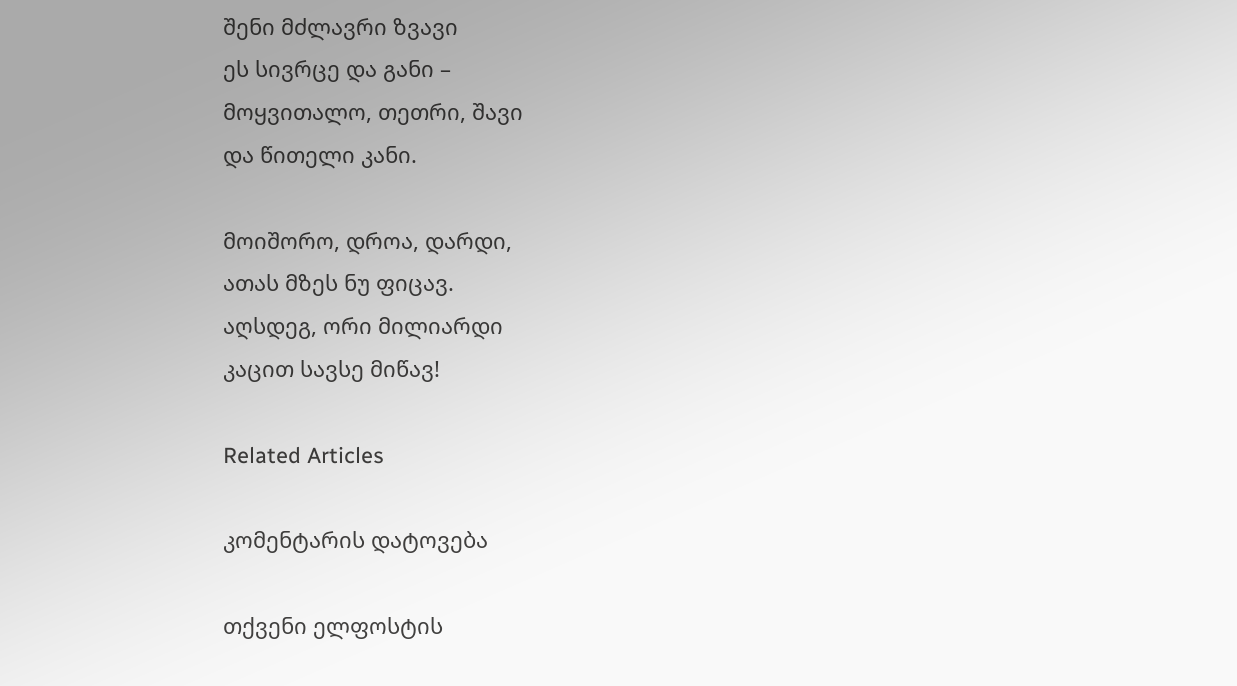შენი მძლავრი ზვავი
ეს სივრცე და განი –
მოყვითალო, თეთრი, შავი
და წითელი კანი.

მოიშორო, დროა, დარდი,
ათას მზეს ნუ ფიცავ.
აღსდეგ, ორი მილიარდი
კაცით სავსე მიწავ!

Related Articles

კომენტარის დატოვება

თქვენი ელფოსტის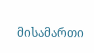მისამართი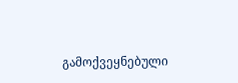გამოქვეყნებული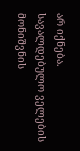არ იქნება. სავალდებულო ველების მონიშვნის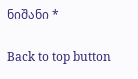ნიშანი *

Back to top button